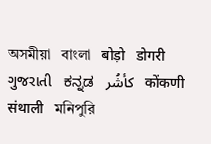অসমীয়া   বাংলা   बोड़ो   डोगरी   ગુજરાતી   ಕನ್ನಡ   كأشُر   कोंकणी   संथाली   মনিপুরি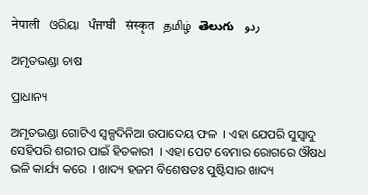नेपाली   ଓରିୟା   ਪੰਜਾਬੀ   संस्कृत   தமிழ்  తెలుగు   ردو

ଅମୃତଭଣ୍ଡା ଚାଷ

ପ୍ରାଧାନ୍ୟ

ଅମୃତଭଣ୍ଡା ଗୋଟିଏ ସ୍ୱଳ୍ପଦିନିଆ ଉପାଦେୟ ଫଳ  । ଏହା ଯେପରି ସୁସ୍ଵାଦୁ ସେହିପରି ଶରୀର ପାଇଁ ହିତକାରୀ  । ଏହା ପେଟ ବେମାର ରୋଗରେ ଔଷଧ ଭଳି କାର୍ଯ୍ୟ କରେ  । ଖାଦ୍ୟ ହଜମ ବିଶେଷତଃ ପୁଷ୍ଟିସାର ଖାଦ୍ୟ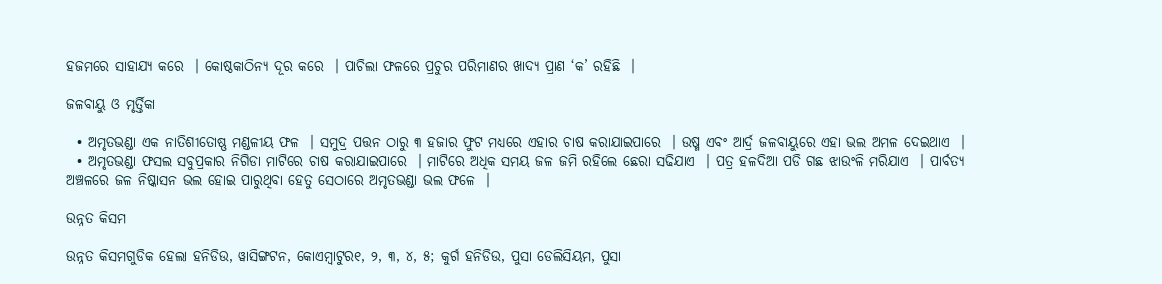ହଜମରେ ସାହାଯ୍ୟ କରେ  । କୋଷ୍ଠକାଠିନ୍ୟ ଦୂର କରେ  । ପାଚିଲା ଫଳରେ ପ୍ରଚୁର ପରିମାଣର ଖାଦ୍ୟ ପ୍ରାଣ ‘କ’ ରହିଛି  ।

ଜଳବାୟୁ ଓ ମୃର୍ତ୍ତିକା

  • ଅମୃତଭଣ୍ଡା ଏକ ନାତିଶୀତୋଷ୍ଣ ମଣ୍ଡଳୀୟ ଫଳ  । ସମୁଦ୍ର ପତ୍ତନ ଠାରୁ ୩ ହଜାର ଫୁଟ ମଧ୍ୟରେ ଏହାର ଚାଷ କରାଯାଇପାରେ  । ଉଷ୍ମ ଏବଂ ଆର୍ଦ୍ର ଜଳବାୟୁରେ ଏହା ଭଲ ଅମଳ ଦେଇଥାଏ  ।
  • ଅମୃତଭଣ୍ଡା ଫସଲ ସବୁପ୍ରକାର ନିଗିଡା ମାଟିରେ ଚାଷ କରାଯାଇପାରେ  । ମାଟିରେ ଅଧିକ ସମୟ ଜଳ ଜମି ରହିଲେ ଛେରା ସଢିଯାଏ  । ପତ୍ର ହଳଦିଆ ପଡି ଗଛ ଝାଉଂଳି ମରିଯାଏ  । ପାର୍ବତ୍ୟ ଅଞ୍ଚଳରେ ଜଳ ନିଷ୍କାସନ ଭଲ ହୋଇ ପାରୁଥିବା ହେତୁ ସେଠାରେ ଅମୃତଭଣ୍ଡା ଭଲ ଫଳେ  ।

ଉନ୍ନତ କିସମ

ଉନ୍ନତ କିସମଗୁଡିକ ହେଲା ହନିଡିଉ, ୱାସିଙ୍ଗଟନ, କୋଏମ୍ବାଟୁର୧, ୨, ୩, ୪, ୫; କୁର୍ଗ ହନିଡିଉ, ପୁସା ଡେଲିସିୟମ, ପୁସା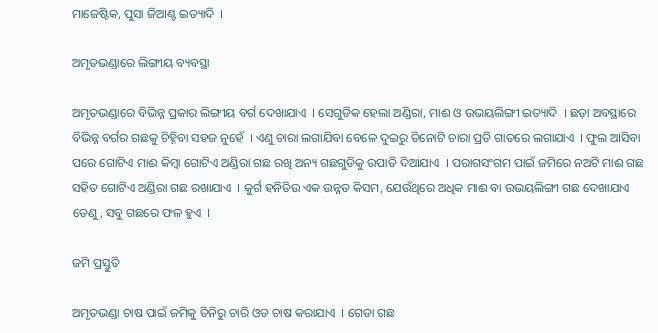ମାଜେଷ୍ଟିକ, ପୁସା ଜିଆଣ୍ଟ ଇତ୍ୟାଦି  ।

ଅମୃତଭଣ୍ଡାରେ ଲିଙ୍ଗୀୟ ବ୍ୟବସ୍ଥା

ଅମୃତଭଣ୍ଡାରେ ବିଭିନ୍ନ ପ୍ରକାର ଲିଙ୍ଗୀୟ ବର୍ଗ ଦେଖାଯାଏ  । ସେଗୁଡିକ ହେଲା ଅଣ୍ଡିରା, ମାଈ ଓ ଉଭୟଲିଙ୍ଗୀ ଇତ୍ୟାଦି  । ଛଡ଼ା ଅବସ୍ଥାରେ ବିଭିନ୍ନ ବର୍ଗର ଗଛକୁ ଚିହ୍ନିବା ସହଜ ନୁହେଁ  । ଏଣୁ ଚାରା ଲଗାଯିବା ବେଳେ ଦୁଇରୁ ତିନୋଟି ଚାରା ପ୍ରତି ଗାତରେ ଲଗାଯାଏ  । ଫୁଲ ଆସିବା ପରେ ଗୋଟିଏ ମାଈ କିମ୍ବା ଗୋଟିଏ ଅଣ୍ଡିରା ଗଛ ରଖି ଅନ୍ୟ ଗଛଗୁଡିକୁ ଉପାଡି ଦିଆଯାଏ  । ପରାଗସଂଗମ ପାଇଁ ଜମିରେ ନଅଟି ମାଈ ଗଛ ସହିତ ଗୋଟିଏ ଅଣ୍ଡିରା ଗଛ ରଖାଯାଏ  । କୁର୍ଗ ହନିଡିଉ ଏକ ଉନ୍ନତ କିସମ, ଯେଉଁଥିରେ ଅଧିକ ମାଈ ବା ଉଭୟଲିଙ୍ଗୀ ଗଛ ଦେଖାଯାଏ ତେଣୁ, ସବୁ ଗଛରେ ଫଳ ହୁଏ  ।

ଜମି ପ୍ରସ୍ତୁତି

ଅମୃତଭଣ୍ଡା ଚାଷ ପାଇଁ ଜମିକୁ ତିନିରୁ ଚାରି ଓଡ ଚାଷ କରାଯାଏ  । ଗେଡା ଗଛ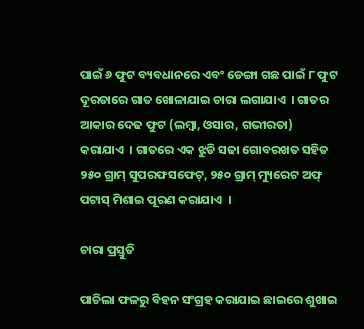ପାଇଁ ୬ ଫୁଟ ବ୍ୟବଧାନରେ ଏବଂ ଡେଙ୍ଗା ଗଛ ପାଇଁ ୮ ଫୁଟ ଦୂରତାରେ ଗାତ ଖୋଳାଯାଇ ଚାରା ଲଗାଯାଏ  । ଗାତର ଆକାର ଦେଢ ଫୁଟ (ଲମ୍ବା, ଓସାର, ଗଭୀରତା) କରାଯାଏ  । ଗାତରେ ଏକ ଝୁଡି ସଢା ଗୋବରଖତ ସହିତ ୨୫୦ ଗ୍ରାମ୍ ସୁପରଫସଫେଟ୍, ୨୫୦ ଗ୍ରାମ୍ ମ୍ୟୁରେଟ ଅଫ୍ ପଟାସ୍ ମିଶାଇ ପୂରଣ କରାଯାଏ  ।

ଚାରା ପ୍ରସ୍ତୁତି

ପାଚିଲା ଫଳରୁ ବିହନ ସଂଗ୍ରହ କରାଯାଇ ଛାଇରେ ଶୁଖାଇ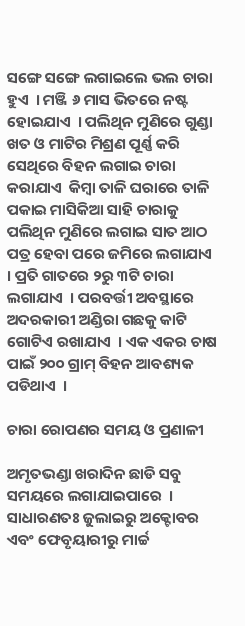ସଙ୍ଗେ ସଙ୍ଗେ ଲଗାଇଲେ ଭଲ ଚାରା ହୁଏ  । ମଞ୍ଜି ୬ ମାସ ଭିତରେ ନଷ୍ଟ ହୋଇଯାଏ  । ପଲିଥିନ ମୁଣିରେ ଗୁଣ୍ଡା ଖତ ଓ ମାଟିର ମିଶ୍ରଣ ପୂର୍ଣ୍ଣ କରି ସେଥିରେ ବିହନ ଲଗାଇ ଚାରା କରାଯାଏ  କିମ୍ବା ତାଳି ଘରାରେ ତାଳି ପକାଇ ମାସିକିଆ ସାହି ଚାରାକୁ ପଲିଥିନ ମୁଣିରେ ଲଗାଇ ସାତ ଆଠ ପତ୍ର ହେବା ପରେ ଜମିରେ ଲଗାଯାଏ  । ପ୍ରତି ଗାତରେ ୨ରୁ ୩ଟି ଚାରା ଲଗାଯାଏ  । ପରବର୍ତ୍ତୀ ଅବସ୍ଥାରେ ଅଦରକାରୀ ଅଣ୍ଡିରା ଗଛକୁ କାଟି ଗୋଟିଏ ରଖାଯାଏ  । ଏକ ଏକର ଚାଷ ପାଇଁ ୨୦୦ ଗ୍ରାମ୍ ବିହନ ଆବଶ୍ୟକ ପଡିଥାଏ  ।

ଚାରା ରୋପଣର ସମୟ ଓ ପ୍ରଣାଳୀ

ଅମୃତଭଣ୍ଡା ଖରାଦିନ ଛାଡି ସବୁ ସମୟରେ ଲଗାଯାଇପାରେ  । ସାଧାରଣତଃ ଜୁଲାଇରୁ ଅକ୍ଟୋବର ଏବଂ ଫେବୃୟାରୀରୁ ମାର୍ଚ୍ଚ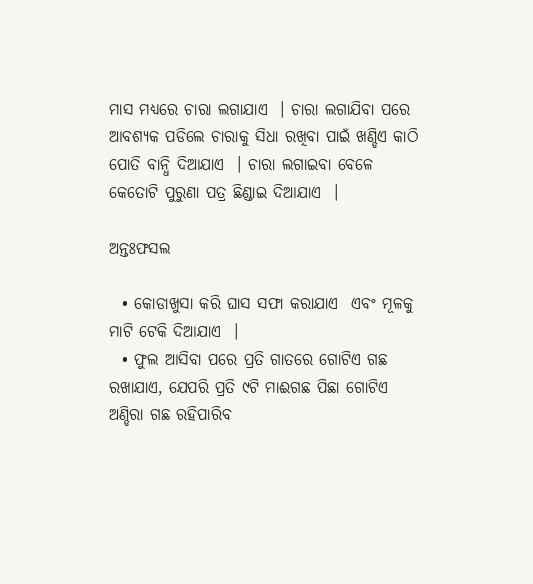ମାସ ମଧ୍ୟରେ ଚାରା ଲଗାଯାଏ  । ଚାରା ଲଗାଯିବା ପରେ ଆବଶ୍ୟକ ପଡିଲେ ଚାରାକୁ ସିଧା ରଖିବା ପାଇଁ ଖଣ୍ଡିଏ କାଠି ପୋତି ବାନ୍ଧି ଦିଆଯାଏ  । ଚାରା ଲଗାଇବା ବେଳେ କେତୋଟି ପୁରୁଣା ପତ୍ର ଛିଣ୍ଡାଇ ଦିଆଯାଏ  ।

ଅନ୍ତଃଫସଲ

  • କୋଡାଖୁସା କରି ଘାସ ସଫା କରାଯାଏ  ଏବଂ ମୂଳକୁ ମାଟି ଟେକି ଦିଆଯାଏ  ।
  • ଫୁଲ ଆସିବା ପରେ ପ୍ରତି ଗାତରେ ଗୋଟିଏ ଗଛ ରଖାଯାଏ, ଯେପରି ପ୍ରତି ୯ଟି ମାଈଗଛ ପିଛା ଗୋଟିଏ ଅଣ୍ଡିରା ଗଛ ରହିପାରିବ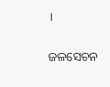।

ଜଳସେଚନ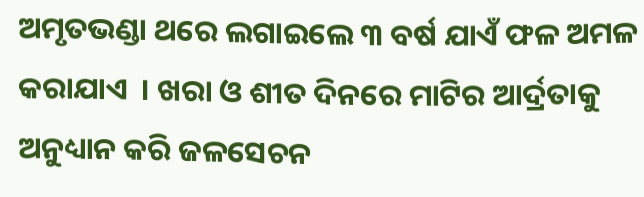ଅମୃତଭଣ୍ଡା ଥରେ ଲଗାଇଲେ ୩ ବର୍ଷ ଯାଏଁ ଫଳ ଅମଳ କରାଯାଏ  । ଖରା ଓ ଶୀତ ଦିନରେ ମାଟିର ଆର୍ଦ୍ରତାକୁ ଅନୁଧ୍ୟାନ କରି ଜଳସେଚନ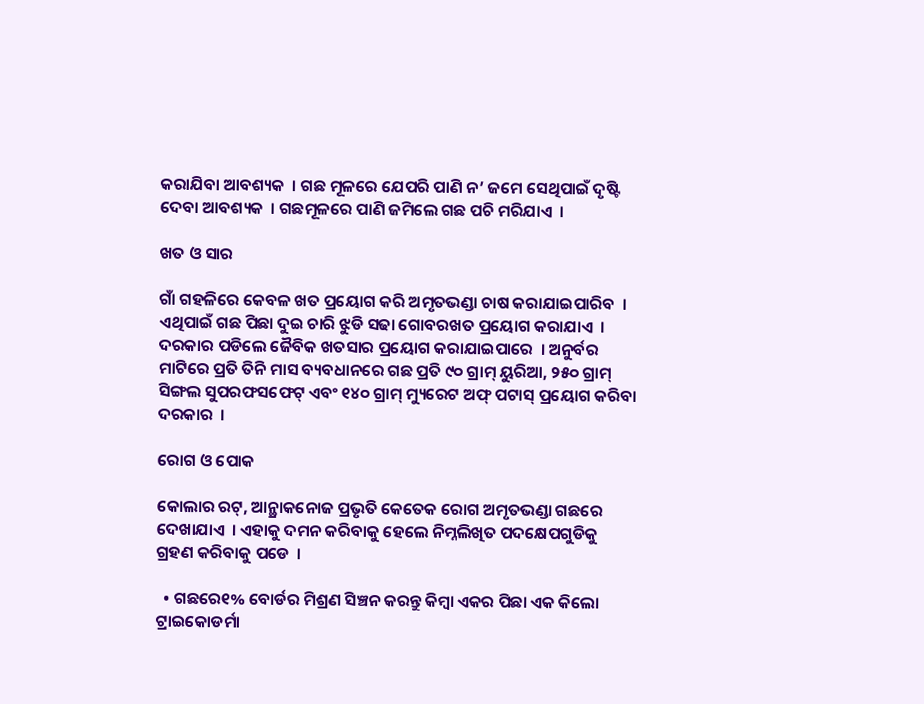କରାଯିବା ଆବଶ୍ୟକ  । ଗଛ ମୂଳରେ ଯେପରି ପାଣି ନ’ ଜମେ ସେଥିପାଇଁ ଦୃଷ୍ଟି ଦେବା ଆବଶ୍ୟକ  । ଗଛମୂଳରେ ପାଣି ଜମିଲେ ଗଛ ପଚି ମରିଯାଏ  ।

ଖତ ଓ ସାର

ଗାଁ ଗହଳିରେ କେବଳ ଖତ ପ୍ରୟୋଗ କରି ଅମୃତଭଣ୍ଡା ଚାଷ କରାଯାଇପାରିବ  । ଏଥିପାଇଁ ଗଛ ପିଛା ଦୁଇ ଚାରି ଝୁଡି ସଢା ଗୋବରଖତ ପ୍ରୟୋଗ କରାଯାଏ  । ଦରକାର ପଡିଲେ ଜୈବିକ ଖତସାର ପ୍ରୟୋଗ କରାଯାଇପାରେ  । ଅନୁର୍ବର ମାଟିରେ ପ୍ରତି ତିନି ମାସ ବ୍ୟବଧାନରେ ଗଛ ପ୍ରତି ୯୦ ଗ୍ରାମ୍ ୟୁରିଆ, ୨୫୦ ଗ୍ରାମ୍ ସିଙ୍ଗଲ ସୁପରଫସଫେଟ୍ ଏବଂ ୧୪୦ ଗ୍ରାମ୍ ମ୍ୟୁରେଟ ଅଫ୍ ପଟାସ୍ ପ୍ରୟୋଗ କରିବା ଦରକାର  ।

ରୋଗ ଓ ପୋକ

କୋଲାର ରଟ୍, ଆନ୍ଥ୍ରାକନୋଜ ପ୍ରଭୃତି କେତେକ ରୋଗ ଅମୃତଭଣ୍ଡା ଗଛରେ ଦେଖାଯାଏ  । ଏହାକୁ ଦମନ କରିବାକୁ ହେଲେ ନିମ୍ନଲିଖିତ ପଦକ୍ଷେପଗୁଡିକୁ ଗ୍ରହଣ କରିବାକୁ ପଡେ  ।

  • ଗଛରେ୧% ବୋର୍ଡର ମିଶ୍ରଣ ସିଞ୍ଚନ କରନ୍ତୁ କିମ୍ବା ଏକର ପିଛା ଏକ କିଲୋ ଟ୍ରାଇକୋଡର୍ମା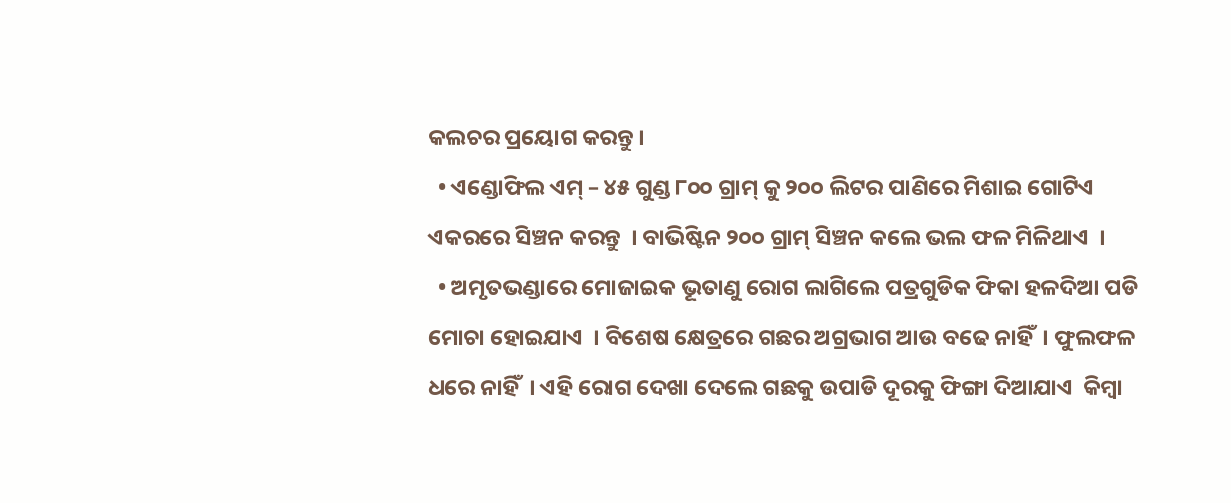କଲଚର ପ୍ରୟୋଗ କରନ୍ତୁ ।
  • ଏଣ୍ଡୋଫିଲ ଏମ୍ – ୪୫ ଗୁଣ୍ଡ ୮୦୦ ଗ୍ରାମ୍ କୁ ୨୦୦ ଲିଟର ପାଣିରେ ମିଶାଇ ଗୋଟିଏ ଏକରରେ ସିଞ୍ଚନ କରନ୍ତୁ  । ବାଭିଷ୍ଟିନ ୨୦୦ ଗ୍ରାମ୍ ସିଞ୍ଚନ କଲେ ଭଲ ଫଳ ମିଳିଥାଏ  ।
  • ଅମୃତଭଣ୍ଡାରେ ମୋଜାଇକ ଭୂତାଣୁ ରୋଗ ଲାଗିଲେ ପତ୍ରଗୁଡିକ ଫିକା ହଳଦିଆ ପଡି ମୋଚା ହୋଇଯାଏ  । ବିଶେଷ କ୍ଷେତ୍ରରେ ଗଛର ଅଗ୍ରଭାଗ ଆଉ ବଢେ ନାହିଁ  । ଫୁଲଫଳ ଧରେ ନାହିଁ  । ଏହି ରୋଗ ଦେଖା ଦେଲେ ଗଛକୁ ଉପାଡି ଦୂରକୁ ଫିଙ୍ଗା ଦିଆଯାଏ  କିମ୍ବା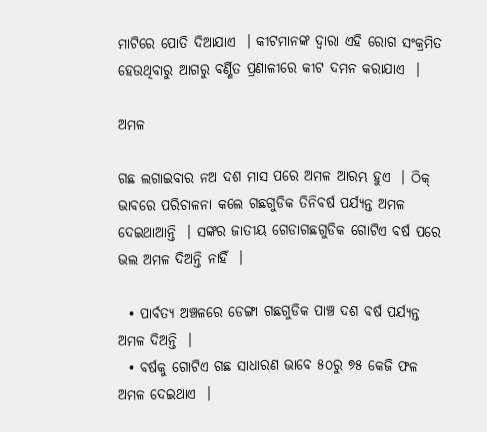ମାଟିରେ ପୋତି ଦିଆଯାଏ  । କୀଟମାନଙ୍କ ଦ୍ଵାରା ଏହି ରୋଗ ସଂକ୍ରମିତ ହେଉଥିବାରୁ ଆଗରୁ ବର୍ଣ୍ଣିତ ପ୍ରଣାଳୀରେ କୀଟ ଦମନ କରାଯାଏ  ।

ଅମଳ

ଗଛ ଲଗାଇବାର ନଅ ଦଶ ମାସ ପରେ ଅମଳ ଆରମ୍ଭ ହୁଏ  । ଠିକ୍ ଭାବରେ ପରିଚାଳନା କଲେ ଗଛଗୁଡିକ ତିନିବର୍ଷ ପର୍ଯ୍ୟନ୍ତ ଅମଳ ଦେଇଥାଆନ୍ତି  । ସଙ୍କର ଜାତୀୟ ଗେଡାଗଛଗୁଡିକ ଗୋଟିଏ ବର୍ଷ ପରେ ଭଲ ଅମଳ ଦିଅନ୍ତି ନାହିଁ  ।

  • ପାର୍ବତ୍ୟ ଅଞ୍ଚଳରେ ଡେଙ୍ଗା ଗଛଗୁଡିକ ପାଞ୍ଚ ଦଶ ବର୍ଷ ପର୍ଯ୍ୟନ୍ତ ଅମଳ ଦିଅନ୍ତି  ।
  • ବର୍ଷକୁ ଗୋଟିଏ ଗଛ ସାଧାରଣ ଭାବେ ୫୦ରୁ ୭୫ କେଜି ଫଳ ଅମଳ ଦେଇଥାଏ  ।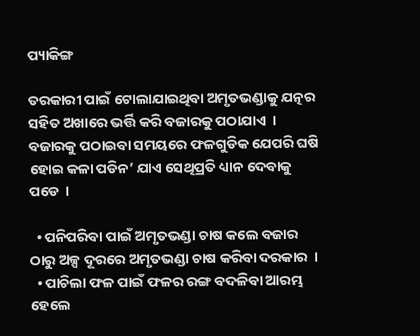ପ୍ୟାକିଙ୍ଗ

ତରକାରୀ ପାଇଁ ଟୋଲାଯାଇଥିବା ଅମୃତଭଣ୍ଡାକୁ ଯତ୍ନର ସହିତ ଅଖାରେ ଭର୍ତ୍ତି କରି ବଜାରକୁ ପଠାଯାଏ  । ବଜାରକୁ ପଠାଇବା ସମୟରେ ଫଳଗୁଡିକ ଯେପରି ଘଷି ହୋଇ କଳା ପଡିନ’ ଯାଏ ସେଥିପ୍ରତି ଧ୍ୟାନ ଦେବାକୁ ପଡେ  ।

  • ପନିପରିବା ପାଇଁ ଅମୃତଭଣ୍ଡା ଚାଷ କଲେ ବଜାର ଠାରୁ ଅଳ୍ପ ଦୂରରେ ଅମୃତଭଣ୍ଡା ଚାଷ କରିବା ଦରକାର  ।
  • ପାଚିଲା ଫଳ ପାଇଁ ଫଳର ରଙ୍ଗ ବଦଳିବା ଆରମ୍ଭ ହେଲେ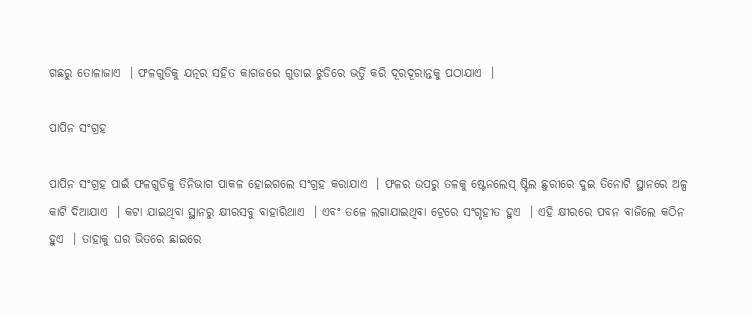ଗଛରୁ ତୋଳାଜାଏ  । ଫଳଗୁଡିକୁ ଯତ୍ନର ସହିତ କାଗଜରେ ଗୁଡାଇ ଝୁଡିରେ ଭର୍ତ୍ତି କରି ଦୂରଦୂରାନ୍ତକୁ ପଠାଯାଏ  ।

ପାପିନ ସଂଗ୍ରହ

ପାପିନ ସଂଗ୍ରହ ପାଇଁ ଫଳଗୁଡିକୁ ତିନିଭାଗ ପାକଳ ହୋଇଗଲେ ସଂଗ୍ରହ କରାଯାଏ  । ଫଳର ଉପରୁ ତଳକୁ ଷ୍ଟେନଲେସ୍ ଷ୍ଟିଲ ଛୁରୀରେ ଦୁଇ ତିନୋଟି ସ୍ଥାନରେ ଅଳ୍ପ କାଟି ଦିଆଯାଏ  । କଟା ଯାଇଥିବା ସ୍ଥାନରୁ କ୍ଷୀରସବୁ ବାହାରିଥାଏ  । ଏବଂ ତଳେ ଲଗାଯାଇଥିବା ଟ୍ରେରେ ସଂଗୃହୀତ ହୁଏ  । ଏହି କ୍ଷୀରରେ ପବନ ବାଜିଲେ କଠିନ ହୁଏ  । ତାହାକୁ ଘର ଭିତରେ ଛାଇରେ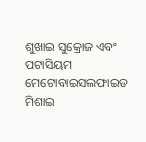ଶୁଖାଇ ସୁକ୍ରୋଜ ଏବଂ ପଟାସିୟମ ମେଟୋବାଇସଲଫାଇଡ ମିଶାଇ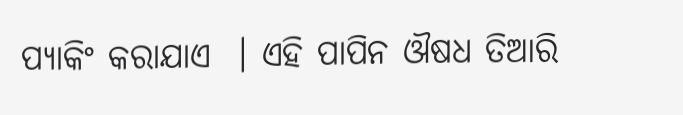ପ୍ୟାକିଂ କରାଯାଏ  । ଏହି ପାପିନ ଔଷଧ ତିଆରି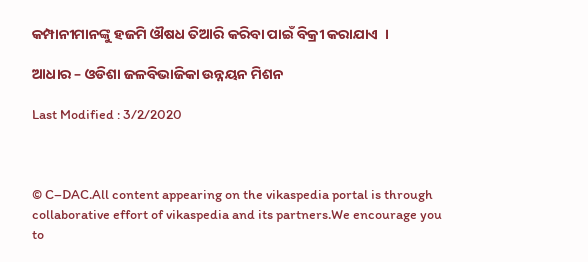କମ୍ପାନୀମାନଙ୍କୁ ହଜମି ଔଷଧ ତିଆରି କରିବା ପାଇଁ ବିକ୍ରୀ କରାଯାଏ  ।

ଆଧାର – ଓଡିଶା ଜଳବିଭାଜିକା ଉନ୍ନୟନ ମିଶନ

Last Modified : 3/2/2020



© C–DAC.All content appearing on the vikaspedia portal is through collaborative effort of vikaspedia and its partners.We encourage you to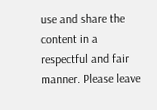use and share the content in a respectful and fair manner. Please leave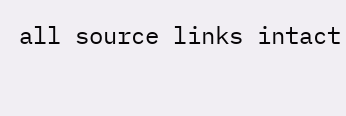all source links intact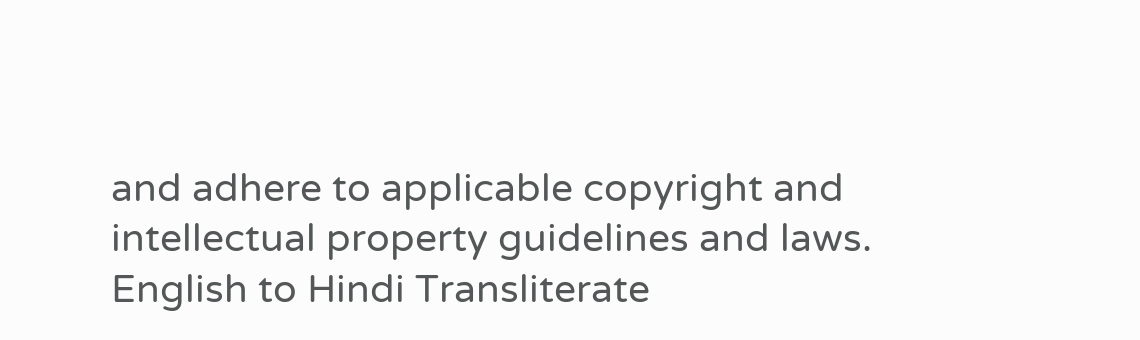and adhere to applicable copyright and intellectual property guidelines and laws.
English to Hindi Transliterate